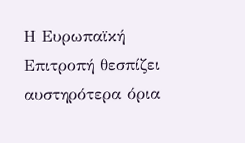Η Ευρωπαϊκή Επιτροπή θεσπίζει αυστηρότερα όρια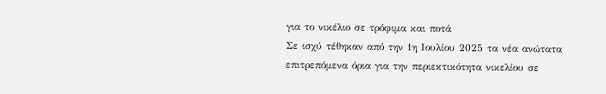για το νικέλιο σε τρόφιμα και ποτά
Σε ισχύ τέθηκαν από την 1η Ιουλίου 2025 τα νέα ανώτατα επιτρεπόμενα όρια για την περιεκτικότητα νικελίου σε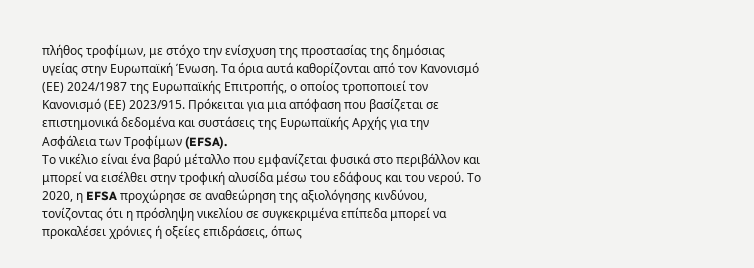πλήθος τροφίμων, με στόχο την ενίσχυση της προστασίας της δημόσιας υγείας στην Ευρωπαϊκή Ένωση. Τα όρια αυτά καθορίζονται από τον Κανονισμό (ΕΕ) 2024/1987 της Ευρωπαϊκής Επιτροπής, ο οποίος τροποποιεί τον Κανονισμό (ΕΕ) 2023/915. Πρόκειται για μια απόφαση που βασίζεται σε επιστημονικά δεδομένα και συστάσεις της Ευρωπαϊκής Αρχής για την Ασφάλεια των Τροφίμων (EFSA).
Το νικέλιο είναι ένα βαρύ μέταλλο που εμφανίζεται φυσικά στο περιβάλλον και μπορεί να εισέλθει στην τροφική αλυσίδα μέσω του εδάφους και του νερού. Το 2020, η EFSA προχώρησε σε αναθεώρηση της αξιολόγησης κινδύνου, τονίζοντας ότι η πρόσληψη νικελίου σε συγκεκριμένα επίπεδα μπορεί να προκαλέσει χρόνιες ή οξείες επιδράσεις, όπως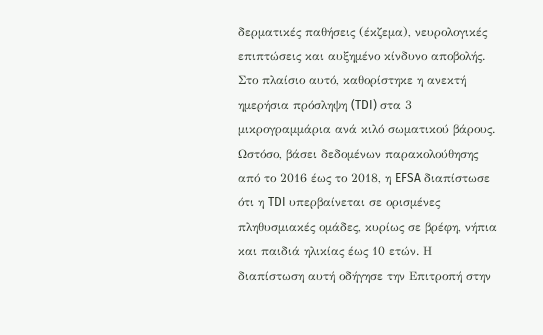δερματικές παθήσεις (έκζεμα), νευρολογικές επιπτώσεις και αυξημένο κίνδυνο αποβολής. Στο πλαίσιο αυτό, καθορίστηκε η ανεκτή ημερήσια πρόσληψη (TDI) στα 3 μικρογραμμάρια ανά κιλό σωματικού βάρους.
Ωστόσο, βάσει δεδομένων παρακολούθησης από το 2016 έως το 2018, η EFSA διαπίστωσε ότι η TDI υπερβαίνεται σε ορισμένες πληθυσμιακές ομάδες, κυρίως σε βρέφη, νήπια και παιδιά ηλικίας έως 10 ετών. Η διαπίστωση αυτή οδήγησε την Επιτροπή στην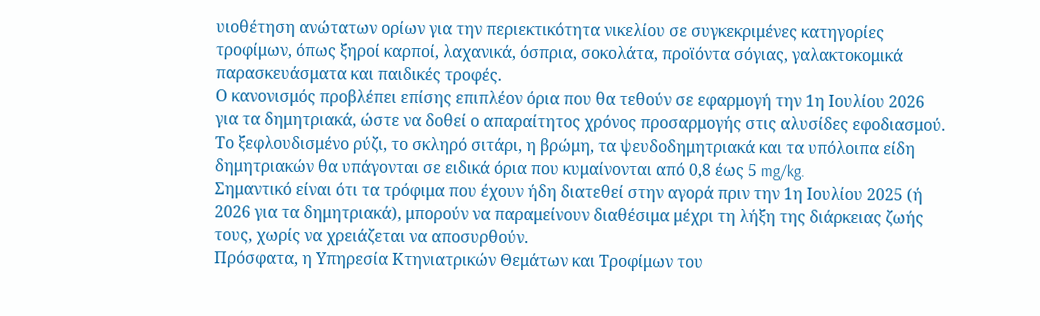υιοθέτηση ανώτατων ορίων για την περιεκτικότητα νικελίου σε συγκεκριμένες κατηγορίες τροφίμων, όπως ξηροί καρποί, λαχανικά, όσπρια, σοκολάτα, προϊόντα σόγιας, γαλακτοκομικά παρασκευάσματα και παιδικές τροφές.
Ο κανονισμός προβλέπει επίσης επιπλέον όρια που θα τεθούν σε εφαρμογή την 1η Ιουλίου 2026 για τα δημητριακά, ώστε να δοθεί ο απαραίτητος χρόνος προσαρμογής στις αλυσίδες εφοδιασμού. Το ξεφλουδισμένο ρύζι, το σκληρό σιτάρι, η βρώμη, τα ψευδοδημητριακά και τα υπόλοιπα είδη δημητριακών θα υπάγονται σε ειδικά όρια που κυμαίνονται από 0,8 έως 5 mg/kg.
Σημαντικό είναι ότι τα τρόφιμα που έχουν ήδη διατεθεί στην αγορά πριν την 1η Ιουλίου 2025 (ή 2026 για τα δημητριακά), μπορούν να παραμείνουν διαθέσιμα μέχρι τη λήξη της διάρκειας ζωής τους, χωρίς να χρειάζεται να αποσυρθούν.
Πρόσφατα, η Υπηρεσία Κτηνιατρικών Θεμάτων και Τροφίμων του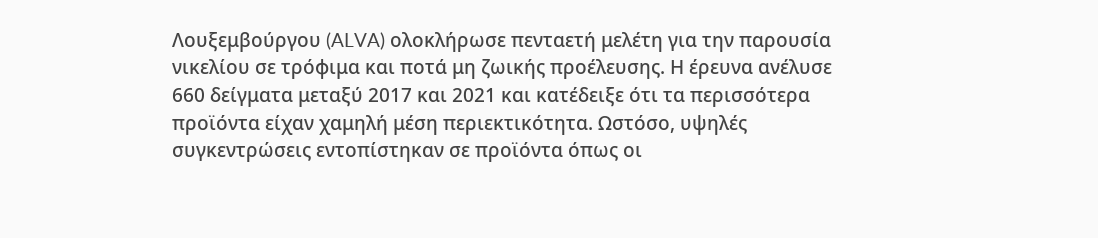Λουξεμβούργου (ALVA) ολοκλήρωσε πενταετή μελέτη για την παρουσία νικελίου σε τρόφιμα και ποτά μη ζωικής προέλευσης. Η έρευνα ανέλυσε 660 δείγματα μεταξύ 2017 και 2021 και κατέδειξε ότι τα περισσότερα προϊόντα είχαν χαμηλή μέση περιεκτικότητα. Ωστόσο, υψηλές συγκεντρώσεις εντοπίστηκαν σε προϊόντα όπως οι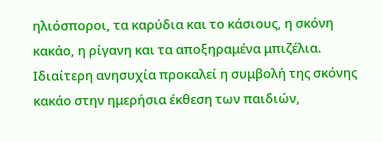ηλιόσποροι, τα καρύδια και το κάσιους, η σκόνη κακάο, η ρίγανη και τα αποξηραμένα μπιζέλια. Ιδιαίτερη ανησυχία προκαλεί η συμβολή της σκόνης κακάο στην ημερήσια έκθεση των παιδιών,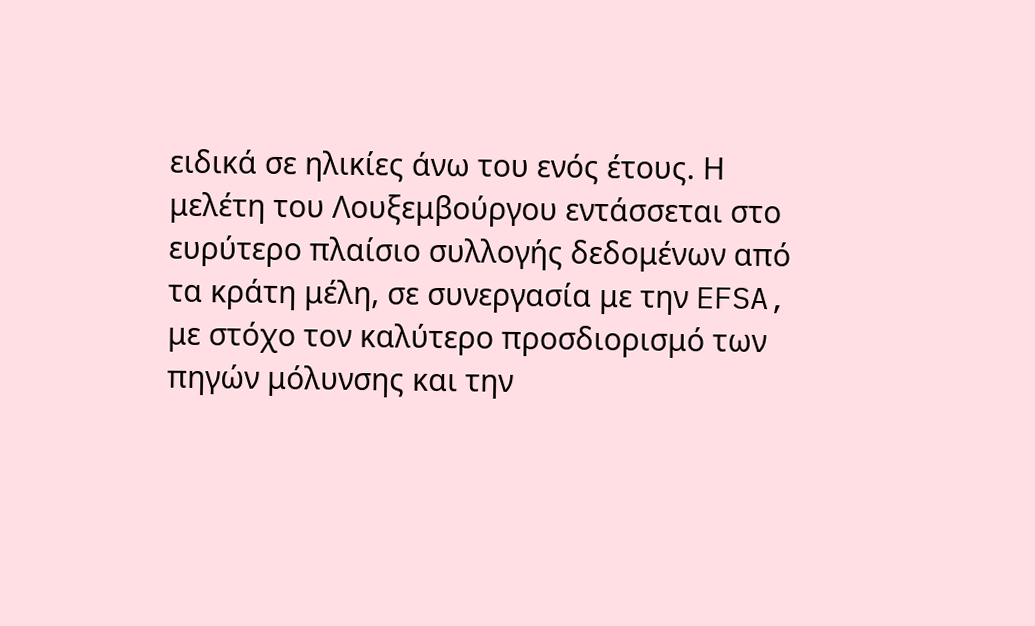ειδικά σε ηλικίες άνω του ενός έτους. Η μελέτη του Λουξεμβούργου εντάσσεται στο ευρύτερο πλαίσιο συλλογής δεδομένων από τα κράτη μέλη, σε συνεργασία με την EFSA, με στόχο τον καλύτερο προσδιορισμό των πηγών μόλυνσης και την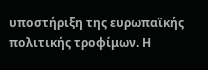υποστήριξη της ευρωπαϊκής πολιτικής τροφίμων. Η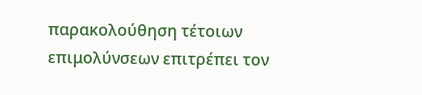παρακολούθηση τέτοιων επιμολύνσεων επιτρέπει τον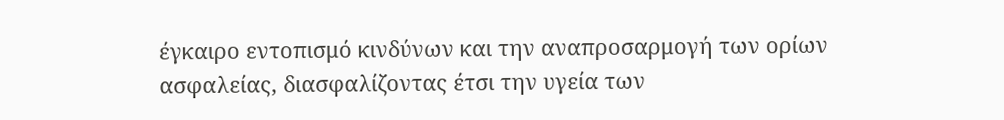έγκαιρο εντοπισμό κινδύνων και την αναπροσαρμογή των ορίων ασφαλείας, διασφαλίζοντας έτσι την υγεία των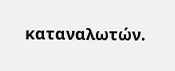καταναλωτών.